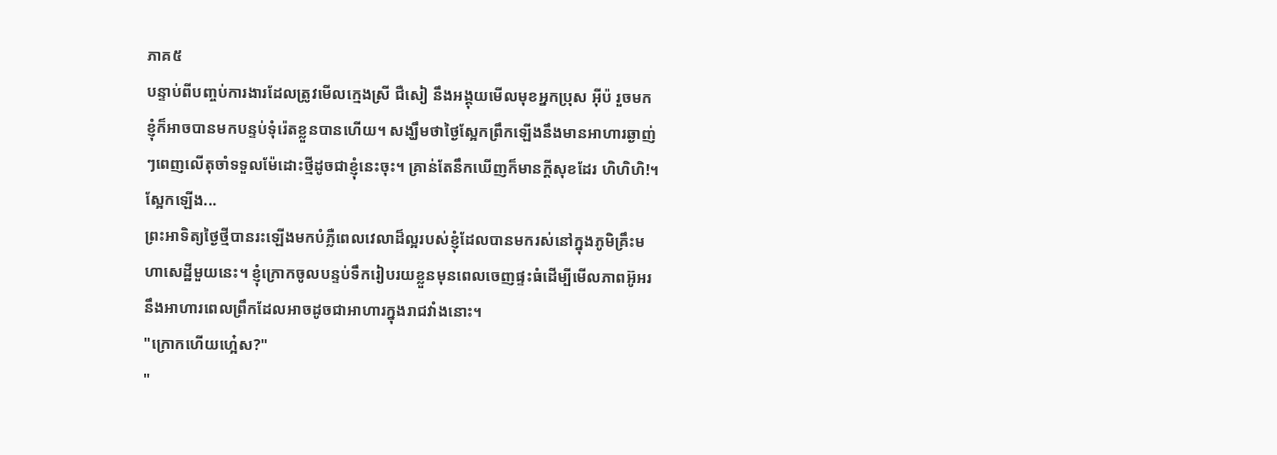ភាគ៥
បន្ទាប់ពីបញ្ចប់ការងារដែលត្រូវមើលក្មេងស្រី ជឺសៀ នឹងអង្គុយមើលមុខអ្នកប្រុស អ៊ីប៉ រួចមក ខ្ញុំក៏អាចបានមកបន្ទប់ទុំរ៉េតខ្លួនបានហើយ។ សង្ឃឹមថាថ្ងៃស្អែកព្រឹកឡើងនឹងមានអាហារឆ្ងាញ់ៗពេញលើតុចាំទទួលម៉ែដោះថ្មីដូចជាខ្ញុំនេះចុះ។ គ្រាន់តែនឹកឃើញក៏មានក្ដីសុខដែរ ហិហិហិ!។
ស្អែកឡើង...
ព្រះអាទិត្យថ្ងៃថ្មីបានរះឡើងមកបំភ្លឺពេលវេលាដ៏ល្អរបស់ខ្ញុំដែលបានមករស់នៅក្នុងភូមិគ្រឹះមហាសេដ្ឋីមួយនេះ។ ខ្ញុំក្រោកចូលបន្ទប់ទឹករៀបរយខ្លួនមុនពេលចេញផ្ទះធំដើម្បីមើលភាពអ៊ូអរនឹងអាហារពេលព្រឹកដែលអាចដូចជាអាហារក្នុងរាជវាំងនោះ។
"ក្រោកហើយហ្អេ៎ស?"
"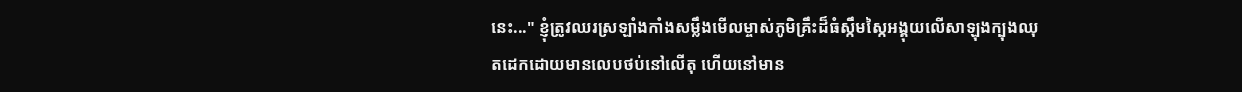នេះ..." ខ្ញុំត្រូវឈរស្រឡាំងកាំងសម្លឹងមើលម្ចាស់ភូមិគ្រឹះដ៏ធំស្កឹមស្កៃអង្គុយលើសាឡុងក្បុងឈុតដេកដោយមានលេបថប់នៅលើតុ ហើយនៅមាន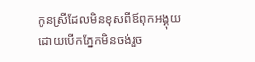កូនស្រីដែលមិនខុសពីឪពុកអង្គុយដោយបើកភ្នែកមិនចង់រួច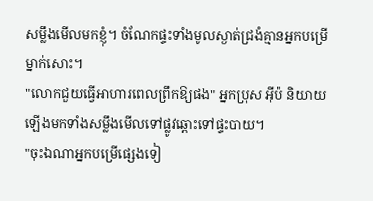សម្លឹងមើលមកខ្ញុំ។ ចំណែកផ្ទះទាំងមូលស្ងាត់ជ្រងំគ្មានអ្នកបម្រើម្នាក់សោះ។
"លោកជួយធ្វើអាហារពេលព្រឹកឱ្យផង" អ្នកប្រុស អ៊ីប៉ និយាយឡើងមកទាំងសម្លឹងមើលទៅផ្លូវឆ្ពោះទៅផ្ទះបាយ។
"ចុះឯណាអ្នកបម្រើផ្សេងទៀ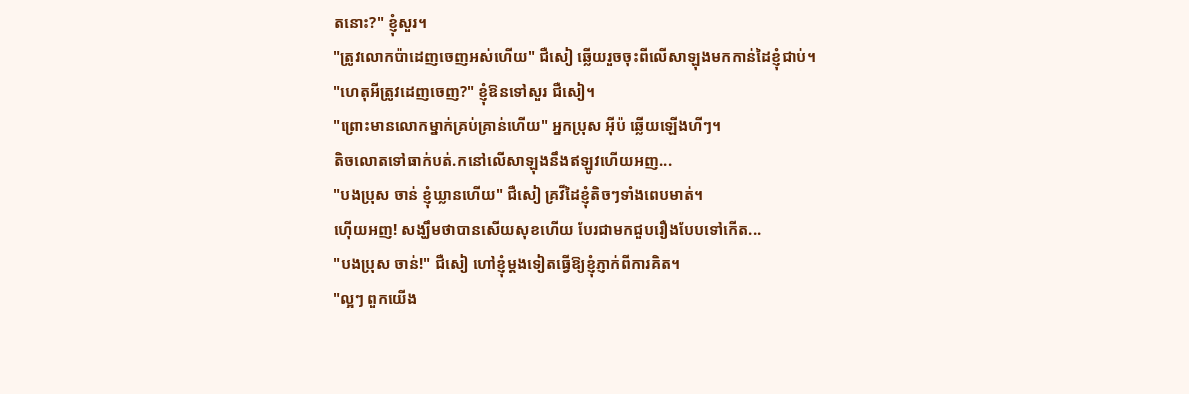តនោះ?" ខ្ញុំសួរ។
"ត្រូវលោកប៉ាដេញចេញអស់ហើយ" ជឺសៀ ឆ្លើយរួចចុះពីលើសាឡុងមកកាន់ដៃខ្ញុំជាប់។
"ហេតុអីត្រូវដេញចេញ?" ខ្ញុំឱនទៅសួរ ជឺសៀ។
"ព្រោះមានលោកម្នាក់គ្រប់គ្រាន់ហើយ" អ្នកប្រុស អ៊ីប៉ ឆ្លើយឡើងហីៗ។
តិចលោតទៅធាក់បត់.កនៅលើសាឡុងនឹងឥឡូវហើយអញ...
"បងប្រុស ចាន់ ខ្ញុំឃ្លានហើយ" ជឺសៀ គ្រវីដៃខ្ញុំតិចៗទាំងពេបមាត់។
ហ៊ើយអញ! សង្ឃឹមថាបានសើយសុខហើយ បែរជាមកជួបរឿងបែបទៅកើត...
"បងប្រុស ចាន់!" ជឺសៀ ហៅខ្ញុំម្ដងទៀតធ្វើឱ្យខ្ញុំភ្ញាក់ពីការគិត។
"ល្អៗ ពួកយើង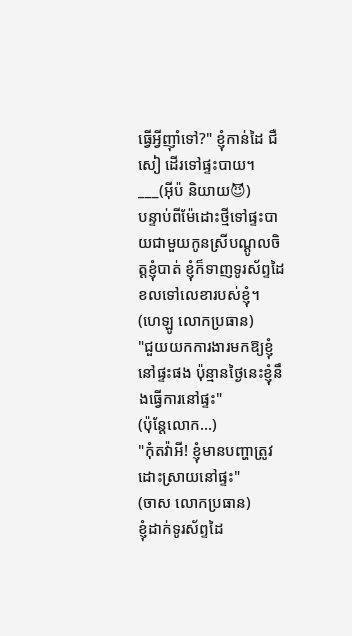ធ្វើអ្វីញ៉ាំទៅ?" ខ្ញុំកាន់ដៃ ជឺសៀ ដើរទៅផ្ទះបាយ។
___(អ៊ីប៉ និយាយ😈)
បន្ទាប់ពីម៉ែដោះថ្មីទៅផ្ទះបាយជាមួយកូនស្រីបណ្ដូលចិត្តខ្ញុំបាត់ ខ្ញុំក៏ទាញទូរស័ព្ទដៃខលទៅលេខារបស់ខ្ញុំ។
(ហេឡូ លោកប្រធាន)
"ជួយយកការងារមកឱ្យខ្ញុំនៅផ្ទះផង ប៉ុន្មានថ្ងៃនេះខ្ញុំនឹងធ្វើការនៅផ្ទះ"
(ប៉ុន្តែលោក...)
"កុំតវ៉ាអី! ខ្ញុំមានបញ្ហាត្រូវដោះស្រាយនៅផ្ទះ"
(ចាស លោកប្រធាន)
ខ្ញុំដាក់ទូរស័ព្ទដៃ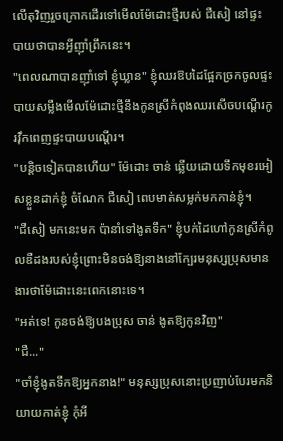លើតុវិញរួចក្រោកដើរទៅមើលម៉ែដោះថ្មីរបស់ ជឺសៀ នៅផ្ទះបាយថាបានអ្វីញ៉ាំព្រឹកនេះ។
"ពេលណាបានញ៉ាំទៅ ខ្ញុំឃ្លាន" ខ្ញុំឈរឱបដៃផ្អែកច្រកចូលផ្ទះបាយសម្លឹងមើលម៉ែដោះថ្មីនឹងកូនស្រីកំពុងឈរសើចបណ្ដើរកូរវ៉ឹកពេញផ្ទះបាយបណ្ដើរ។
"បន្តិចទៀតបានហើយ" ម៉ែដោះ ចាន់ ឆ្លើយដោយទឹកមុខរអៀសខ្លួនដាក់ខ្ញុំ ចំណែក ជឺសៀ ពេបមាត់សម្លក់មកកាន់ខ្ញុំ។
"ជឺសៀ មកនេះមក ប៉ានាំទៅងូតទឹក" ខ្ញុំបក់ដៃហៅកូនស្រីកំពូលឌឺដងរបស់ខ្ញុំព្រោះមិនចង់ឱ្យនាងនៅក្បែរមនុស្សប្រុសមានងារថាម៉ែដោះនេះពេកនោះទេ។
"អត់ទេ! កូនចង់ឱ្យបងប្រុស ចាន់ ងូតឱ្យកូនវិញ"
"ជឺ..."
"ចាំខ្ញុំងូតទឹកឱ្យអ្នកនាង!" មនុស្សប្រុសនោះប្រញាប់បែរមកនិយាយកាត់ខ្ញុំ កុំអី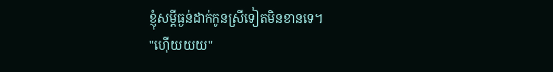ខ្ញុំសម្ដីធ្ងន់ដាក់កូនស្រីទៀតមិនខានទេ។
"ហ៊ើយយយ"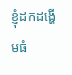ខ្ញុំដកដង្ហើមធំ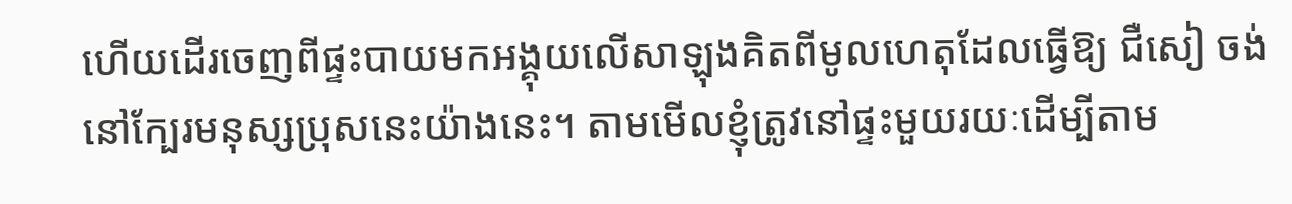ហើយដើរចេញពីផ្ទះបាយមកអង្គុយលើសាឡុងគិតពីមូលហេតុដែលធ្វើឱ្យ ជឺសៀ ចង់នៅក្បែរមនុស្សប្រុសនេះយ៉ាងនេះ។ តាមមើលខ្ញុំត្រូវនៅផ្ទះមួយរយៈដើម្បីតាម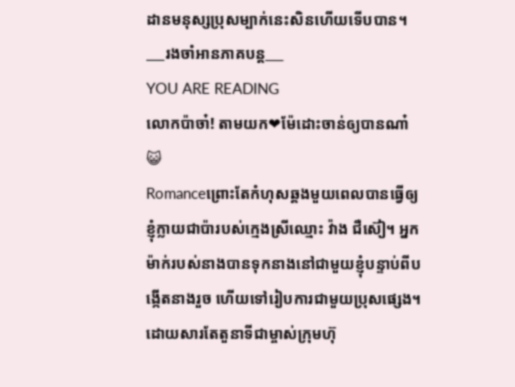ដានមនុស្សប្រុសម្បាក់នេះសិនហើយទើបបាន។
___រងចាំអានភាគបន្ត___
YOU ARE READING
លោកប៉ាចា៎! តាមយក❤ម៉ែដោះចាន់ឲ្យបានណា៎😺
Romanceព្រោះតែកំហុសឆ្គងមួយពេលបានធ្វើឲ្យខ្ញុំក្លាយជាប៉ារបស់ក្មេងស្រីឈ្មោះ វ៉ាង ជឺស៊ៀ។ អ្នកម៉ាក់របស់នាងបានទុកនាងនៅជាមួយខ្ញុំបន្ទាប់ពីបង្កើតនាងរួច ហើយទៅរៀបការជាមួយប្រុសផ្សេង។ ដោយសារតែតួនាទីជាម្ចាស់ក្រុមហ៊ុ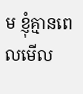ម ខ្ញុំគ្មានពេលមើល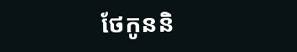ថែកូននិ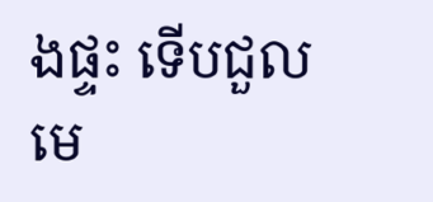ងផ្ទះ ទើបជួលមេ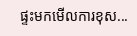ផ្ទះមកមើលការខុស...